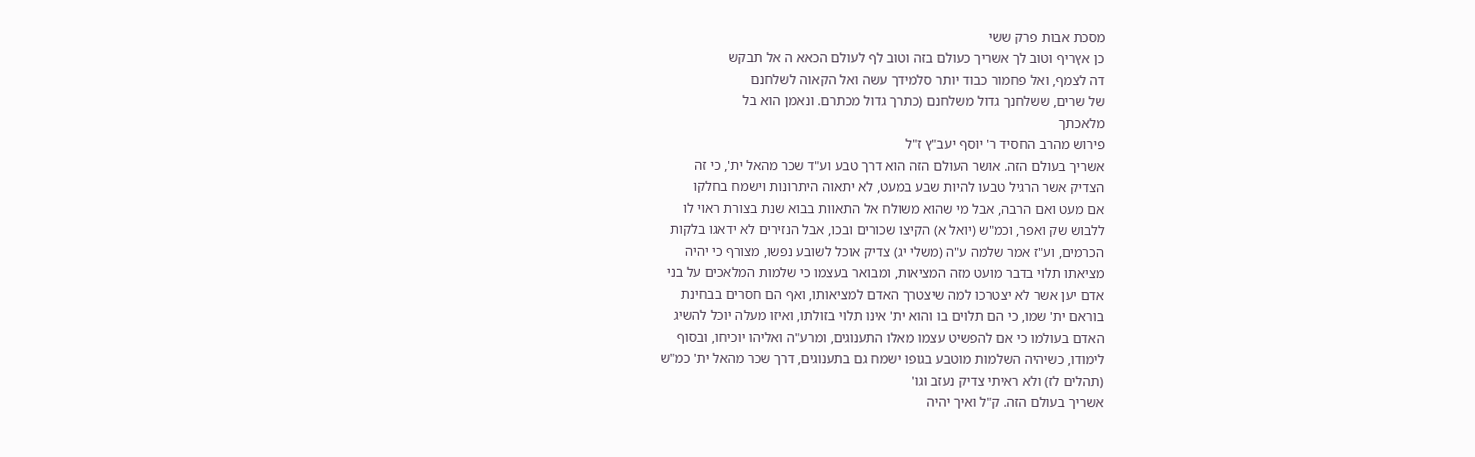מסכת אבות פרק ששי
כן אץריף וטוב לך אשריך כעולם בזה וטוב לף לעולם הכאא ה אל תבקש
דה לצמף, ואל פחמור כבוד יותר סלמידך עשה ואל הקאוה לשלחנם
של שרים, ששלחנך גדול משלחנם (כתרך גדול מכתרם. ונאמן הוא בל
מלאכתך
פירוש מהרב החסיד ר' יוסף יעב"ץ ז"ל
אשריך בעולם הזה. אושר העולם הזה הוא דרך טבע וע"ד שכר מהאל ית', כי זה
הצדיק אשר הרגיל טבעו להיות שבע במעט, לא יתאוה היתרונות וישמח בחלקו
אם מעט ואם הרבה, אבל מי שהוא משולח אל התאוות בבוא שנת בצורת ראוי לו
ללבוש שק ואפר, וכמ"ש (יואל א) הקיצו שכורים ובכו, אבל הנזירים לא ידאגו בלקות
הכרמים, וע"ז אמר שלמה ע"ה (משלי יג) צדיק אוכל לשובע נפשו, מצורף כי יהיה
מציאתו תלוי בדבר מועט מזה המציאות, ומבואר בעצמו כי שלמות המלאכים על בני
אדם יען אשר לא יצטרכו למה שיצטרך האדם למציאותו, ואף הם חסרים בבחינת
בוראם ית' שמו, כי הם תלוים בו והוא ית' אינו תלוי בזולתו, ואיזו מעלה יוכל להשיג
האדם בעולמו כי אם להפשיט עצמו מאלו התענוגים, ומרע"ה ואליהו יוכיחו, ובסוף
לימודו, כשיהיה השלמות מוטבע בגופו ישמח גם בתענוגים, דרך שכר מהאל ית' כמ"ש
(תהלים לז) ולא ראיתי צדיק נעזב וגו'
אשריך בעולם הזה. ק"ל ואיך יהיה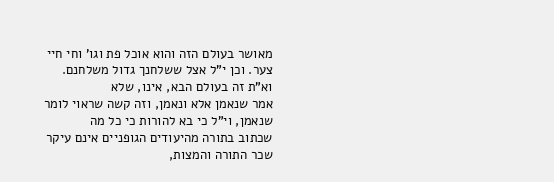מאושר בעולם הזה והוא אוכל פת וגו' וחי חיי
צער. וכן י"ל אצל ששלחנך גדול משלחנם. וא"ת זה בעולם הבא, אינו, שלא
אמר שנאמן אלא ונאמן, וזה קשה שראוי לומר שנאמן, וי"ל כי בא להורות כי כל מה
שכתוב בתורה מהיעודים הגופניים אינם עיקר שכר התורה והמצות,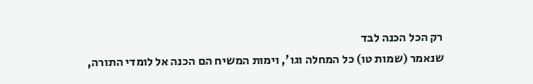רק הכל הכנה לבד
שנאמר (שמות טו) כל המחלה וגו', וימות המשיח הם הכנה אל לומדי התורה,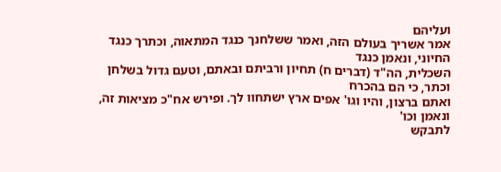ועליהם
אמר אשריך בעולם הזה, ואמר ששלחנך כנגד המתאוה, וכתרך כנגד החיוני, ונאמן כנגד
השכלית, הה"ד (דברים ח) תחיון ורביתם ובאתם, וטעם גדול בשלחן וכתר, כי הם בהכרח
ואתם ברצון, והיו וגו' אפים ארץ ישתחוו לך. ופירש אח"כ מציאות זה, ונאמן וכו'
לתבקש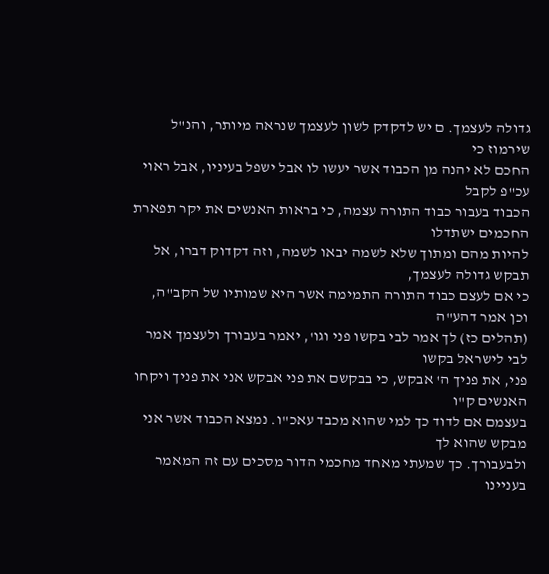גדולה לעצמך. ם יש לדקדק לשון לעצמך שנראה מיותר, והנ"ל שירמוז כי
החכם לא יהנה מן הכבוד אשר יעשו לו אבל ישפל בעיניו, אבל ראוי עכ"פ לקבל
הכבוד בעבור כבוד התורה עצמה, כי בראות האנשים את יקר תפארת החכמים ישתדלו
להיות מהם ומתוך שלא לשמה יבאו לשמה, וזה דקדוק דברו, אל תבקש גדולה לעצמך,
כי אם לעצם כבוד התורה התמימה אשר היא שמותיו של הקב"ה, וכן אמר דהע"ה
(תהלים כז) לך אמר לבי בקשו פני וגו', יאמר בעבורך ולעצמך אמר לבי לישראל בקשו
פני, את פניך ה' אבקש, כי בבקשם את פני אבקש אני את פניך ויקחו האנשים ק"ו
בעצמם אם לדוד כך למי שהוא מכבד עאכ"ו. נמצא הכבוד אשר אני מבקש שהוא לך
ולבעבורך. כך שמעתי מאחד מחכמי הדור מסכים עם זה המאמר בעניינו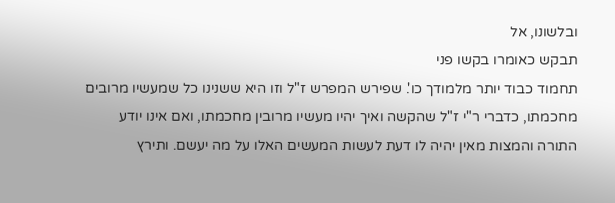ובלשונו, אל
תבקש כאומרו בקשו פני
תחמוד כבוד יותר מלמודך כו'. שפירש המפרש ז"ל וזו היא ששנינו כל שמעשיו מרובים
מחכמתו, כדברי ר"י ז"ל שהקשה ואיך יהיו מעשיו מרובין מחכמתו, ואם אינו יודע
התורה והמצות מאין יהיה לו דעת לעשות המעשים האלו על מה יעשם. ותירץ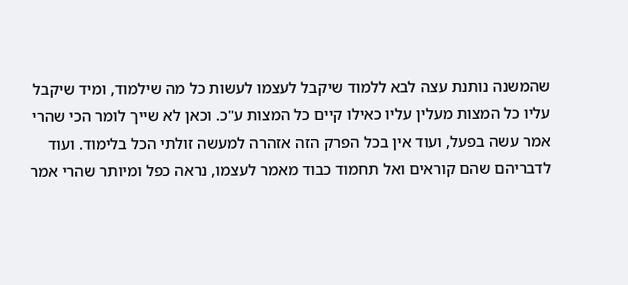שהמשנה נותנת עצה לבא ללמוד שיקבל לעצמו לעשות כל מה שילמוד, ומיד שיקבל
עליו כל המצות מעלין עליו כאילו קיים כל המצות ע"כ. וכאן לא שייך לומר הכי שהרי
אמר עשה בפעל, ועוד אין בכל הפרק הזה אזהרה למעשה זולתי הכל בלימוד. ועוד
לדבריהם שהם קוראים ואל תחמוד כבוד מאמר לעצמו, נראה כפל ומיותר שהרי אמר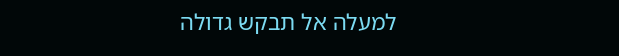למעלה אל תבקש גדולה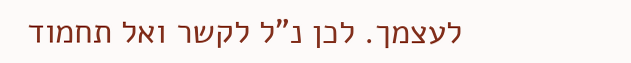לעצמך. לכן נ"ל לקשר ואל תחמוד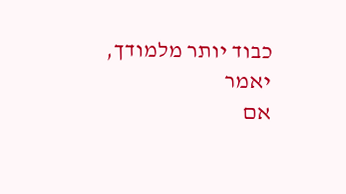כבוד יותר מלמודך, יאמר
אם